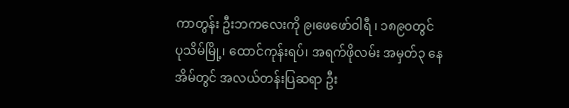ကာတွန်း ဦးဘကလေးကို ၉၊ဖေဖော်ဝါရီ ၊ ၁၈၉၀တွင် ပုသိမ်မြို့၊ ထောင်ကုန်းရပ်၊ အရက်ဖိုလမ်း အမှတ်၃ နေအိမ်တွင် အလယ်တန်းပြဆရာ ဦး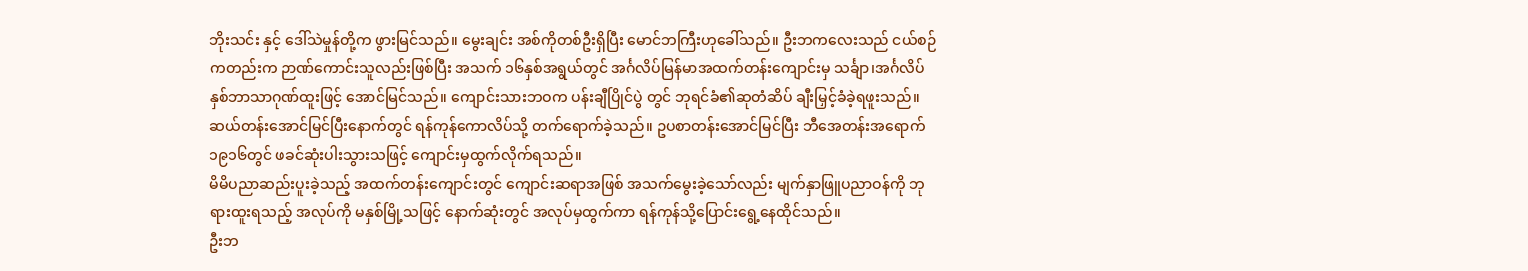ဘိုးသင်း နှင့် ဒေါ်သဲမှုန်တို့က ဖွားမြင်သည်။ မွေးချင်း အစ်ကိုတစ်ဦးရှိပြီး မောင်ဘကြီးဟုခေါ်သည်။ ဦးဘကလေးသည် ငယ်စဉ်ကတည်းက ဉာဏ်ကောင်းသူလည်းဖြစ်ပြီး အသက် ၁၆နှစ်အရွယ်တွင် အင်္ဂလိပ်မြန်မာအထက်တန်းကျောင်းမှ သင်္ချာ၊အင်္ဂလိပ် နှစ်ဘာသာဂုဏ်ထူးဖြင့် အောင်မြင်သည်။ ကျောင်းသားဘဝက ပန်းချီပြိုင်ပွဲ တွင် ဘုရင်ခံ၏ဆုတံဆိပ် ချီးမြှင့်ခံခဲ့ရဖူးသည်။ ဆယ်တန်းအောင်မြင်ပြီးနောက်တွင် ရန်ကုန်ကောလိပ်သို့ တက်ရောက်ခဲ့သည်။ ဥပစာတန်းအောင်မြင်ပြီး ဘီအေတန်းအရောက် ၁၉၁၆တွင် ဖခင်ဆုံးပါးသွားသဖြင့် ကျောင်းမှထွက်လိုက်ရသည်။
မိမိပညာဆည်းပူးခဲ့သည့် အထက်တန်းကျောင်းတွင် ကျောင်းဆရာအဖြစ် အသက်မွေးခဲ့သော်လည်း မျက်နှာဖြူပညာဝန်ကို ဘုရားထူးရသည့် အလုပ်ကို မနှစ်မြို့သဖြင့် နောက်ဆုံးတွင် အလုပ်မှထွက်ကာ ရန်ကုန်သို့ပြောင်းရွေ့နေထိုင်သည်။
ဦးဘ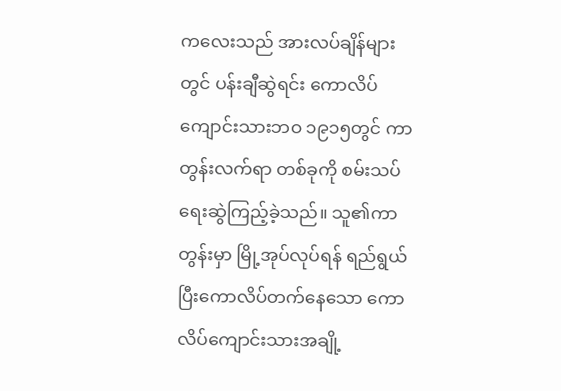ကလေးသည် အားလပ်ချိန်များတွင် ပန်းချီဆွဲရင်း ကောလိပ်ကျောင်းသားဘဝ ၁၉၁၅တွင် ကာတွန်းလက်ရာ တစ်ခုကို စမ်းသပ်ရေးဆွဲကြည့်ခဲ့သည်။ သူ၏ကာတွန်းမှာ မြို့အုပ်လုပ်ရန် ရည်ရွယ်ပြီးကောလိပ်တက်နေသော ကောလိပ်ကျောင်းသားအချို့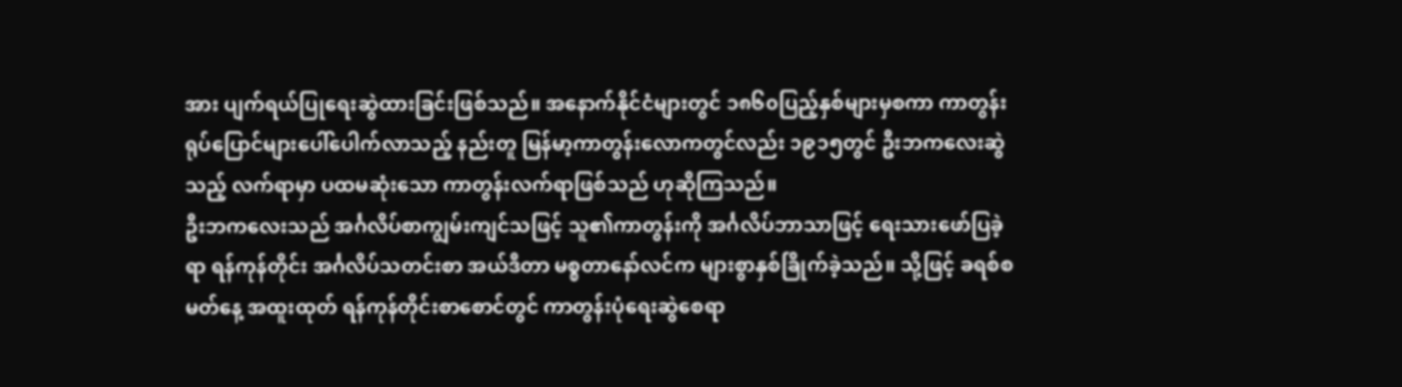အား ပျက်ရယ်ပြုရေးဆွဲထားခြင်းဖြစ်သည်။ အနောက်နိုင်ငံများတွင် ၁၈၆၀ပြည့်နှစ်များမှစကာ ကာတွန်းရုပ်ပြောင်များပေါ်ပေါက်လာသည့် နည်းတူ မြန်မာ့ကာတွန်းလောကတွင်လည်း ၁၉၁၅တွင် ဦးဘကလေးဆွဲသည့် လက်ရာမှာ ပထမဆုံးသော ကာတွန်းလက်ရာဖြစ်သည် ဟုဆိုကြသည်။
ဦးဘကလေးသည် အင်္ဂလိပ်စာကျွမ်းကျင်သဖြင့် သူ၏ကာတွန်းကို အင်္ဂလိပ်ဘာသာဖြင့် ရေးသားဖော်ပြခဲ့ရာ ရန်ကုန်တိုင်း အင်္ဂလိပ်သတင်းစာ အယ်ဒီတာ မစ္စတာနော်လင်က များစွာနှစ်ခြိုက်ခဲ့သည်။ သို့ဖြင့် ခရစ်စမတ်နေ့ အထူးထုတ် ရန်ကုန်တိုင်းစာစောင်တွင် ကာတွန်းပုံရေးဆွဲစေရာ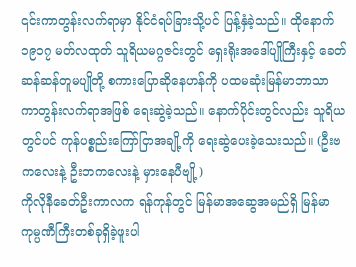၎င်းကာတွန်းလက်ရာမှာ နိုင်ငံရပ်ခြားသို့ပင် ပြန့်နှံခဲ့သည်။ ထိုနောက် ၁၉၁၇ မတ်လထုတ် သူရိယမဂ္ဂဇင်းတွင် ရှေးရိုးအဒေါ်ပျိုကြီးနှင့် ခေတ်ဆန်ဆန်တူမပျိုတို့ စကားပြောဆိုနေဟန်ကို ပထမဆုံးမြန်မာဘာသာ ကာတွန်းလက်ရာအဖြစ် ရေးဆွဲခဲ့သည်။ နောက်ပိုင်းတွင်လည်း သူရိယတွင်ပင် ကုန်ပစ္စည်းကြော်ငြာအချို့ကို ရေးဆွဲပေးခဲ့သေးသည်။ (ဦးဗကလေးနဲ့ ဦးဘကလေးနဲ့ မှားနေပီဗျို့)
ကိုလိုနီခေတ်ဦးကာလက ရန်ကုန်တွင် မြန်မာအဆွေအမည်ရှိ မြန်မာကုမ္ပဏီကြီးတစ်ခုရှိခဲ့ဖူးပါ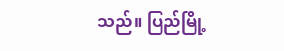သည်။ ပြည်မြို့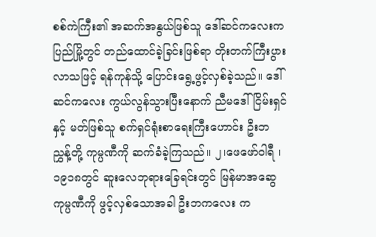စစ်ကဲကြီး၏ အဆက်အနွယ်ဖြစ်သူ ဒေါ်ဆင်ကလေးက ပြည်မြို့တွင် တည်ထောင်ခဲ့ခြင်းဖြစ်ရာ တိုးတက်ကြီးပွားလာသဖြင့် ရန်ကုန်သို့ ပြောင်းရွေ့ဖွင့်လှစ်ခဲ့သည်။ ဒေါ်ဆင်ကလေး ကွယ်လွန်သွားပြီးနောက် ညီမဒေါ်ငြိမ်းရှင် နှင့် မတ်ဖြစ်သူ စက်ရှင်ရုံးစာရေးကြီးဟောင်း ဦးဘညွှန့်တို့ ကုမ္ပဏီကို ဆက်ခံခဲ့ကြသည်။ ၂၊ဖေဖော်ဝါရီ ၊ ၁၉၁၈တွင် ဆူးလေဘုရားခြေရင်းတွင် မြန်မာအဆွေကုမ္ပဏီကို ဖွင့်လှစ်သောအခါ ဦးဘကလေး က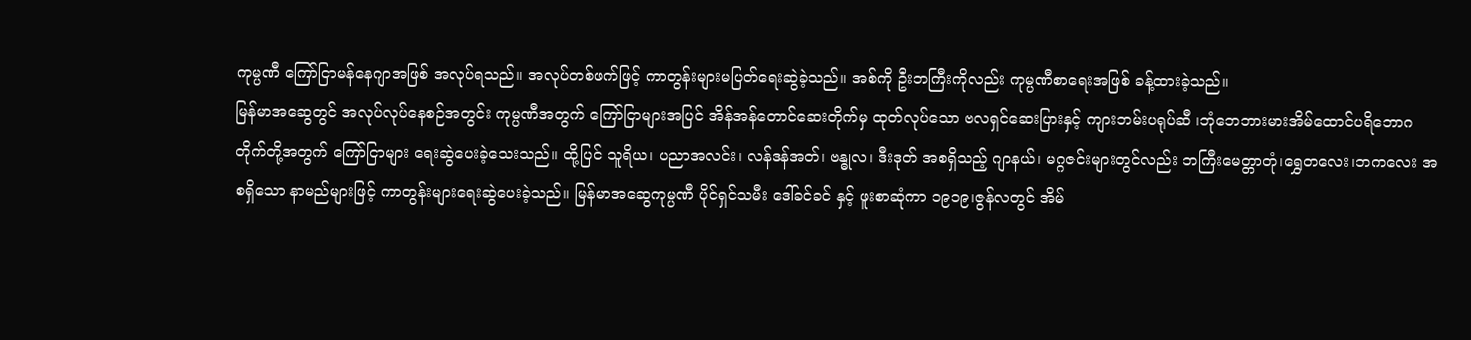ကုမ္ပဏီ ကြော်ငြာမန်နေဂျာအဖြစ် အလုပ်ရသည်။ အလုပ်တစ်ဖက်ဖြင့် ကာတွန်းများမပြတ်ရေးဆွဲခဲ့သည်။ အစ်ကို ဦးဘကြီးကိုလည်း ကုမ္ပဏီစာရေးအဖြစ် ခန့်ထားခဲ့သည်။
မြန်မာအဆွေတွင် အလုပ်လုပ်နေစဉ်အတွင်း ကုမ္ပဏီအတွက် ကြော်ငြာများအပြင် အိန်အန်တောင်ဆေးတိုက်မှ ထုတ်လုပ်သော ဗလရှင်ဆေးပြားနှင့် ကျားဘမ်းပရုပ်ဆီ ၊ဘုံဘေဘားမားအိမ်ထောင်ပရိဘောဂတိုက်တို့အတွက် ကြော်ငြာများ ရေးဆွဲပေးခဲ့သေးသည်။ ထို့ပြင် သူရိယ၊ ပညာအလင်း၊ လန်ဒန်အတ်၊ ဗန္ဓုလ၊ ဒီးဒုတ် အစရှိသည့် ဂျာနယ်၊ မဂ္ဂဇင်းများတွင်လည်း ဘကြီးမေတ္တာတုံ၊ရွှေတလေး၊ဘကလေး အစရှိသော နာမည်များဖြင့် ကာတွန်းများရေးဆွဲပေးခဲ့သည်။ မြန်မာအဆွေကုမ္ပဏီ ပိုင်ရှင်သမီး ဒေါ်ခင်ခင် နှင့် ဖူးစာဆုံကာ ၁၉၁၉၊ဇွန်လတွင် အိမ်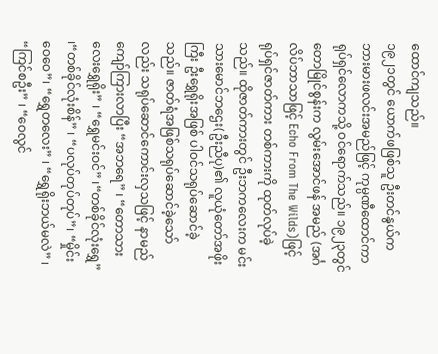ထောင်ကျသည်။
၁၉၂၁တွင် ယောက်ဖဖြစ်သူ ဦးတင်နွယ်က ဘားမားဖလင်းအမည်ဖြင့် ကုမ္ပဏီထောင်ကာ ရုပ်ရှင်လောကသို့ ဝင်ရောက်သည်။ ၁၉၂၃တွင် တောမြိုင်စွန်းက လွမ်းအောင်ဖန် အမည် (အင်္ဂလိပ်ဘာသာဖြင့် Echo From The Wilds)ဖြင့် ရုပ်ရှင်ဇာတ်ကား တစ်ကားကို ထုတ်လုပ်ခဲ့သည်။ ထိုဇာတ်ကားတွင် ဦးဘကလေးက မင်းသားမောင်ဘဌေး(ဦးညီပု)၏ လူယုံတော်အဖိုးကြီး ဦးရွှေရိုးအဖြစ် ပါဝင်သရုပ်ဆောင်ခဲ့သည်။ ဇာတ်ရံအဖြစ်သရုပ်ဆောင်ခဲ့သော်လည်း သရုပ်ဆောင်ကောင်းလှသဖြင့် နာမည်ကျော်ကြားလာပြီး “အဘရေ” ၊ “တောသားလေးရွှေရိုး” ၊ “ရွှေမင်းဝင်” ၊“တစ်ခိုင်လုံးရွှေ” ၊“တစ်ခိုင်လုံးစိန်” ၊ “ပလုပ်တုပ်တုပ်”၊ “မှိုင်းဝေဝေ”၊ “ရွှေတလေး” ၊ “ရွှေရိုးဘယ်မလဲ” ၊ “ကြင်စဦး” ၊ “ဝေလွင်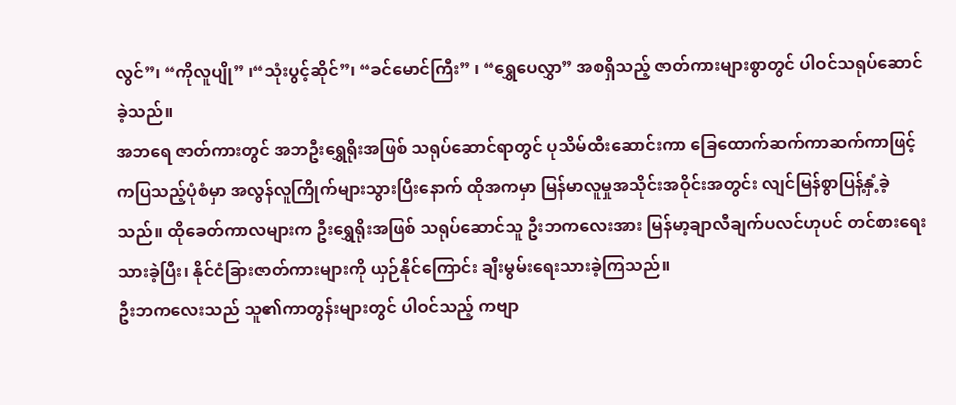လွင်”၊ “ကိုလူပျို” ၊“သုံးပွင့်ဆိုင်”၊ “ခင်မောင်ကြီး” ၊ “ရွှေပေလွှာ” အစရှိသည့် ဇာတ်ကားများစွာတွင် ပါဝင်သရုပ်ဆောင်ခဲ့သည်။
အဘရေ ဇာတ်ကားတွင် အဘဦးရွှေရိုးအဖြစ် သရုပ်ဆောင်ရာတွင် ပုသိမ်ထီးဆောင်းကာ ခြေထောက်ဆက်ကာဆက်ကာဖြင့် ကပြသည့်ပုံစံမှာ အလွန်လူကြိုက်များသွားပြီးနောက် ထိုအကမှာ မြန်မာလူမှုအသိုင်းအဝိုင်းအတွင်း လျင်မြန်စွာပြန့်နှံ့ခဲ့သည်။ ထိုခေတ်ကာလများက ဦးရွှေရိုးအဖြစ် သရုပ်ဆောင်သူ ဦးဘကလေးအား မြန်မာ့ချာလီချက်ပလင်ဟုပင် တင်စားရေးသားခဲ့ပြီး၊ နိုင်ငံခြားဇာတ်ကားများကို ယှဉ်နိုင်ကြောင်း ချီးမွမ်းရေးသားခဲ့ကြသည်။
ဦးဘကလေးသည် သူ၏ကာတွန်းများတွင် ပါဝင်သည့် ကဗျာ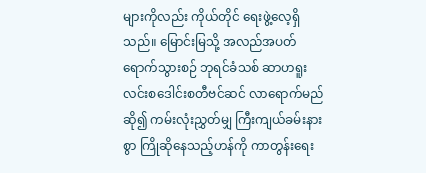များကိုလည်း ကိုယ်တိုင် ရေးဖွဲ့လေ့ရှိသည်။ မြောင်းမြသို့ အလည်အပတ်ရောက်သွားစဉ် ဘုရင်ခံသစ် ဆာဟရူးလင်းစဒေါင်းစတီဗင်ဆင် လာရောက်မည်ဆို၍ ကမ်းလုံးညွှတ်မျှ ကြီးကျယ်ခမ်းနားစွာ ကြိုဆိုနေသည့်ဟန်ကို ကာတွန်းရေး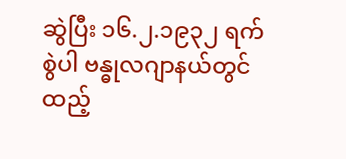ဆွဲပြီး ၁၆.၂.၁၉၃၂ ရက်စွဲပါ ဗန္ဓုလဂျာနယ်တွင် ထည့်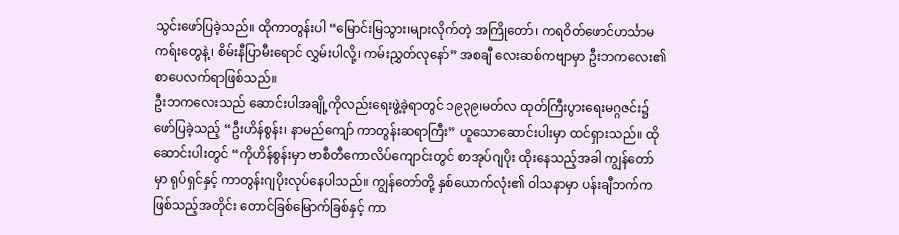သွင်းဖော်ပြခဲ့သည်။ ထိုကာတွန်းပါ “မြောင်းမြသွား၊များလိုက်တဲ့ အကြိုတော်၊ ကရဝိတ်ဖောင်ဟင်္သာမကရ်းတွေနဲ့၊ စိမ်းနီပြာမီးရောင် လွှမ်းပါလို့၊ ကမ်းညွှတ်လုနော်” အစချီ လေးဆစ်ကဗျာမှာ ဦးဘကလေး၏ စာပေလက်ရာဖြစ်သည်။
ဦးဘကလေးသည် ဆောင်းပါအချို့ကိုလည်းရေးဖွဲ့ခဲ့ရာတွင် ၁၉၃၉၊မတ်လ ထုတ်ကြီးပွားရေးမဂ္ဂဇင်း၌ ဖော်ပြခဲ့သည့် “ဦးဟိန်စွန်း၊ နာမည်ကျော် ကာတွန်းဆရာကြီး” ဟူသောဆောင်းပါးမှာ ထင်ရှားသည်။ ထိုဆောင်းပါးတွင် “ကိုဟိန်စွန်းမှာ ဗာစီတီကောလိပ်ကျောင်းတွင် စာအုပ်ဂျပိုး ထိုးနေသည့်အခါ ကျွန်တော်မှာ ရုပ်ရှင်နှင့် ကာတွန်းဂျပိုးလုပ်နေပါသည်။ ကျွန်တော်တို့ နှစ်ယောက်လုံး၏ ဝါသနာမှာ ပန်းချီဘက်ကဖြစ်သည့်အတိုင်း တောင်ခြစ်မြောက်ခြစ်နှင့် ကာ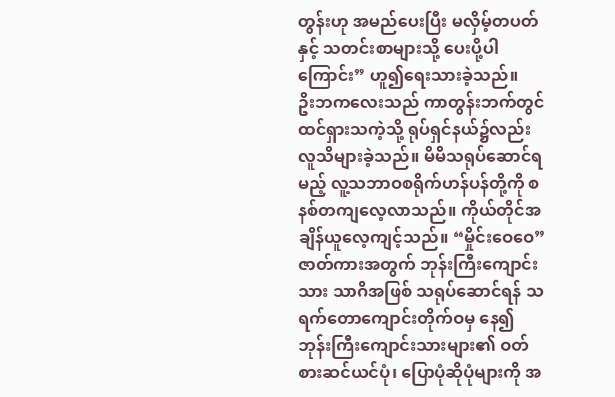တွန်းဟု အမည်ပေးပြီး မလှိမ့်တပတ်နှင့် သတင်းစာများသို့ ပေးပို့ပါကြောင်း” ဟူ၍ရေးသားခဲ့သည်။
ဥိးဘကလေးသည် ကာတွန်းဘက်တွင် ထင်ရှားသကဲ့သို့ ရုပ်ရှင်နယ်၌လည်း လူသိများခဲ့သည်။ မိမိသရုပ်ဆောင်ရမည့် လူ့သဘာဝစရိုက်ဟန်ပန်တို့ကို စနစ်တကျလေ့လာသည်။ ကိုယ်တိုင်အချိန်ယူလေ့ကျင့်သည်။ “မှိုင်းဝေဝေ”ဇာတ်ကားအတွက် ဘုန်းကြီးကျောင်းသား သာဂိအဖြစ် သရုပ်ဆောင်ရန် သရက်တောကျောင်းတိုက်ဝမှ နေ၍ ဘုန်းကြီးကျောင်းသားများ၏ ဝတ်စားဆင်ယင်ပုံ၊ ပြောပုံဆိုပုံများကို အ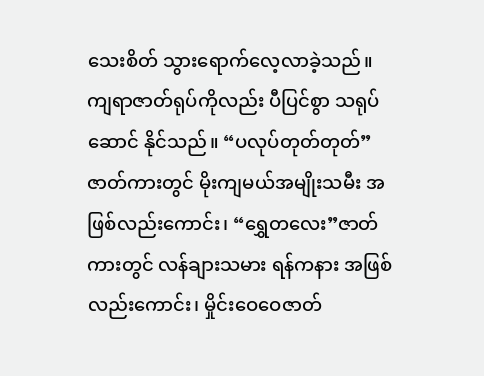သေးစိတ် သွားရောက်လေ့လာခဲ့သည်။ ကျရာဇာတ်ရုပ်ကိုလည်း ပီပြင်စွာ သရုပ်ဆောင် နိုင်သည်။ “ပလုပ်တုတ်တုတ်” ဇာတ်ကားတွင် မိုးကျမယ်အမျိုးသမီး အဖြစ်လည်းကောင်း၊ “ရွှေတလေး”ဇာတ်ကားတွင် လန်ချားသမား ရန်ကနား အဖြစ်လည်းကောင်း၊ မှိုင်းဝေဝေဇာတ်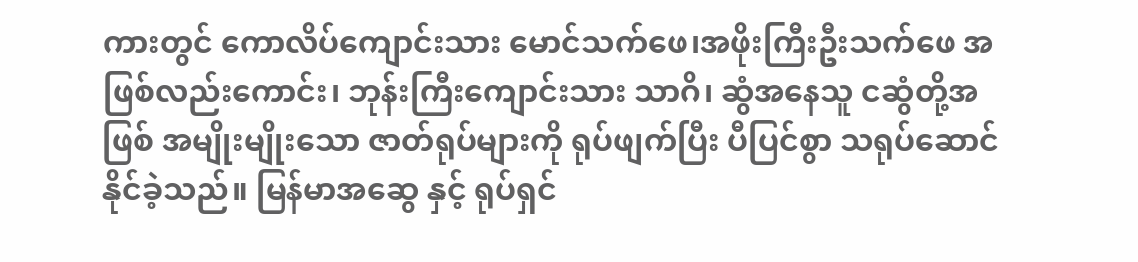ကားတွင် ကောလိပ်ကျောင်းသား မောင်သက်ဖေ၊အဖိုးကြီးဦးသက်ဖေ အဖြစ်လည်းကောင်း၊ ဘုန်းကြီးကျောင်းသား သာဂိ၊ ဆွံအနေသူ ငဆွံတို့အဖြစ် အမျိုးမျိုးသော ဇာတ်ရုပ်များကို ရုပ်ဖျက်ပြီး ပီပြင်စွာ သရုပ်ဆောင်နိုင်ခဲ့သည်။ မြန်မာအဆွေ နှင့် ရုပ်ရှင်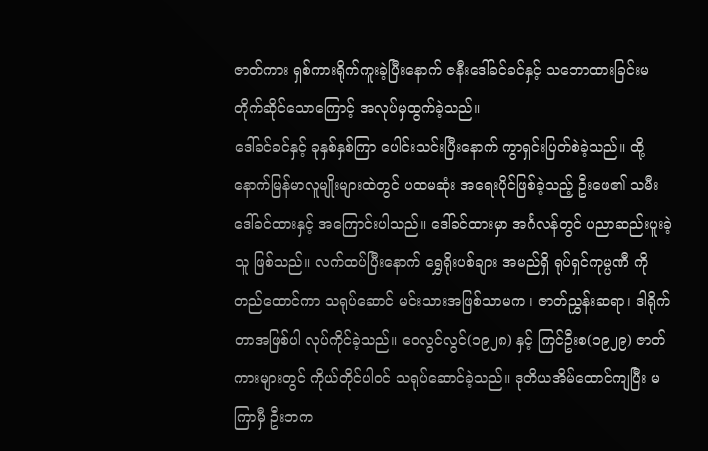ဇာတ်ကား ရှစ်ကားရိုက်ကူးခဲ့ပြီးနောက် ဇနီးဒေါ်ခင်ခင်နှင့် သဘောထားခြင်းမတိုက်ဆိုင်သောကြောင့် အလုပ်မှထွက်ခဲ့သည်။
ဒေါ်ခင်ခင်နှင့် ခုနှစ်နှစ်ကြာ ပေါင်းသင်းပြီးနောက် ကွာရှင်းပြတ်စဲခဲ့သည်။ ထို့နောက်မြန်မာလူမျိုးများထဲတွင် ပထမဆုံး အရေးပိုင်ဖြစ်ခဲ့သည့် ဦးဖေ၏ သမီး ဒေါ်ခင်ထားနှင့် အကြောင်းပါသည်။ ဒေါ်ခင်ထားမှာ အင်္ဂလန်တွင် ပညာဆည်းပူးခဲ့သူ ဖြစ်သည်။ လက်ထပ်ပြီးနောက် ရွှေရိုးပစ်ချား အမည်ရှိ ရုပ်ရှင်ကုမ္ပဏီ ကိုတည်ထောင်ကာ သရုပ်ဆောင် မင်းသားအဖြစ်သာမက ၊ ဇာတ်ညွှန်းဆရာ၊ ဒါရိုက်တာအဖြစ်ပါ လုပ်ကိုင်ခဲ့သည်။ ဝေလွင်လွင်(၁၉၂၈) နှင့် ကြင်ဦးစ(၁၉၂၉) ဇာတ်ကားများတွင် ကိုယ်တိုင်ပါဝင် သရုပ်ဆောင်ခဲ့သည်။ ဒုတိယအိမ်ထောင်ကျပြီး မကြာမှီ ဦးဘက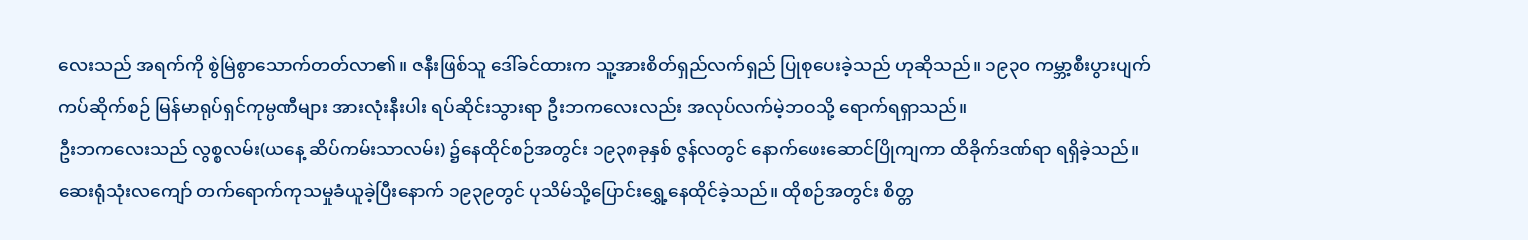လေးသည် အရက်ကို စွဲမြဲစွာသောက်တတ်လာ၏။ ဇနီးဖြစ်သူ ဒေါ်ခင်ထားက သူ့အားစိတ်ရှည်လက်ရှည် ပြုစုပေးခဲ့သည် ဟုဆိုသည်။ ၁၉၃၀ ကမ္ဘာ့စီးပွားပျက်ကပ်ဆိုက်စဉ် မြန်မာရုပ်ရှင်ကုမ္ပဏီများ အားလုံးနီးပါး ရပ်ဆိုင်းသွားရာ ဦးဘကလေးလည်း အလုပ်လက်မဲ့ဘဝသို့ ရောက်ရရှာသည်။
ဦးဘကလေးသည် လွစ္စလမ်း(ယနေ့ ဆိပ်ကမ်းသာလမ်း) ၌နေထိုင်စဉ်အတွင်း ၁၉၃၈ခုနှစ် ဇွန်လတွင် နောက်ဖေးဆောင်ပြိုကျကာ ထိခိုက်ဒဏ်ရာ ရရှိခဲ့သည်။ ဆေးရုံသုံးလကျော် တက်ရောက်ကုသမှုခံယူခဲ့ပြီးနောက် ၁၉၃၉တွင် ပုသိမ်သို့ပြောင်းရွှေ့နေထိုင်ခဲ့သည်။ ထိုစဉ်အတွင်း စိတ္တ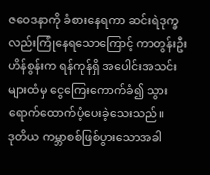ဇဝေဒနာကို ခံစားနေရကာ ဆင်းရဲဒုက္ခလည်းကြုံနေရသောကြောင့် ကာတွန်းဦးဟိန်စွန်းက ရန်ကုန်ရှိ အပေါင်းအသင်းများထံမှ ငွေကြေးကောက်ခံ၍ သွားရောက်ထောက်ပံ့ပေးခဲ့သေးသည်။
ဒုတိယ ကမ္ဘာစစ်ဖြစ်ပွားသောအခါ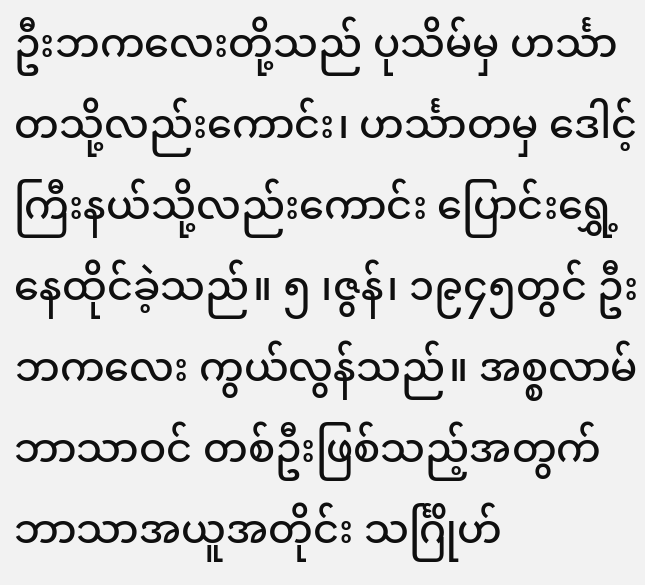ဦးဘကလေးတို့သည် ပုသိမ်မှ ဟင်္သာတသို့လည်းကောင်း၊ ဟင်္သာတမှ ဒေါင့်ကြီးနယ်သို့လည်းကောင်း ပြောင်းရွှေ့နေထိုင်ခဲ့သည်။ ၅ ၊ဇွန်၊ ၁၉၄၅တွင် ဦးဘကလေး ကွယ်လွန်သည်။ အစ္စလာမ်ဘာသာဝင် တစ်ဦးဖြစ်သည့်အတွက် ဘာသာအယူအတိုင်း သင်္ဂြိုဟ်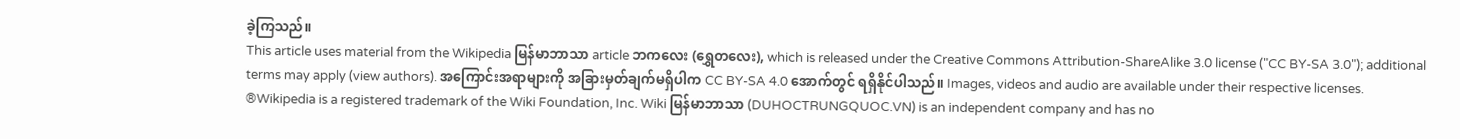ခဲ့ကြသည်။
This article uses material from the Wikipedia မြန်မာဘာသာ article ဘကလေး (ရွှေတလေး), which is released under the Creative Commons Attribution-ShareAlike 3.0 license ("CC BY-SA 3.0"); additional terms may apply (view authors). အကြောင်းအရာများကို အခြားမှတ်ချက်မရှိပါက CC BY-SA 4.0 အောက်တွင် ရရှိနိုင်ပါသည်။ Images, videos and audio are available under their respective licenses.
®Wikipedia is a registered trademark of the Wiki Foundation, Inc. Wiki မြန်မာဘာသာ (DUHOCTRUNGQUOC.VN) is an independent company and has no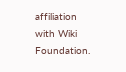affiliation with Wiki Foundation.